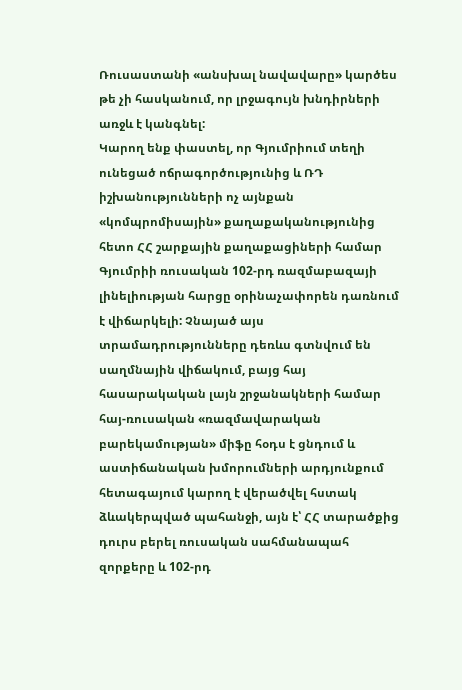Ռուսաստանի «անսխալ նավավարը» կարծես թե չի հասկանում, որ լրջագույն խնդիրների առջև է կանգնել:
Կարող ենք փաստել, որ Գյումրիում տեղի ունեցած ոճրագործությունից և ՌԴ իշխանությունների ոչ այնքան «կոմպրոմիսային» քաղաքականությունից հետո ՀՀ շարքային քաղաքացիների համար Գյումրիի ռուսական 102-րդ ռազմաբազայի լինելիության հարցը օրինաչափորեն դառնում է վիճարկելի: Չնայած այս տրամադրությունները դեռևս գտնվում են սաղմնային վիճակում, բայց հայ հասարակական լայն շրջանակների համար հայ-ռուսական «ռազմավարական բարեկամության» միֆը հօդս է ցնդում և աստիճանական խմորումների արդյունքում հետագայում կարող է վերածվել հստակ ձևակերպված պահանջի, այն է՝ ՀՀ տարածքից դուրս բերել ռուսական սահմանապահ զորքերը և 102-րդ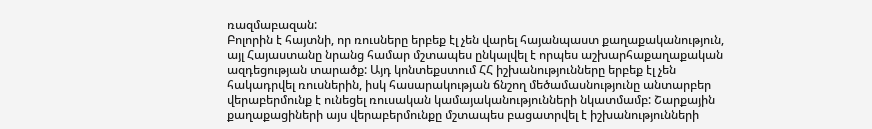ռազմաբազան:
Բոլորին է հայտնի, որ ռուսները երբեք էլ չեն վարել հայանպաստ քաղաքականություն, այլ Հայաստանը նրանց համար մշտապես ընկալվել է որպես աշխարհաքաղաքական ազդեցության տարածք: Այդ կոնտեքստում ՀՀ իշխանությունները երբեք էլ չեն հակադրվել ռուսներին, իսկ հասարակության ճնշող մեծամասնությունը անտարբեր վերաբերմունք է ունեցել ռուսական կամայականությունների նկատմամբ: Շարքային քաղաքացիների այս վերաբերմունքը մշտապես բացատրվել է իշխանությունների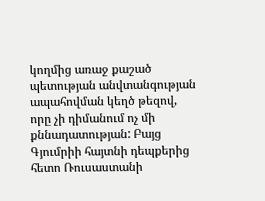կողմից առաջ քաշած պետության անվտանգության ապահովման կեղծ թեզով, որը չի դիմանում ոչ մի քննադատության: Բայց Գյումրիի հայտնի դեպքերից հետո Ռուսաստանի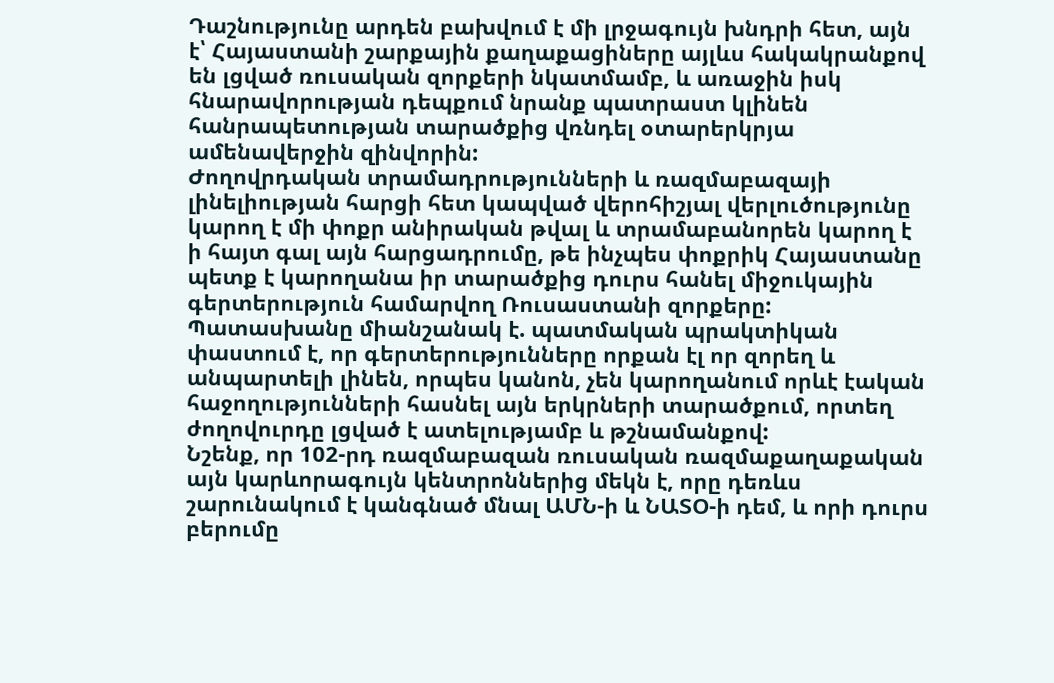Դաշնությունը արդեն բախվում է մի լրջագույն խնդրի հետ, այն է՝ Հայաստանի շարքային քաղաքացիները այլևս հակակրանքով են լցված ռուսական զորքերի նկատմամբ, և առաջին իսկ հնարավորության դեպքում նրանք պատրաստ կլինեն հանրապետության տարածքից վռնդել օտարերկրյա ամենավերջին զինվորին:
Ժողովրդական տրամադրությունների և ռազմաբազայի լինելիության հարցի հետ կապված վերոհիշյալ վերլուծությունը կարող է մի փոքր անիրական թվալ և տրամաբանորեն կարող է ի հայտ գալ այն հարցադրումը, թե ինչպես փոքրիկ Հայաստանը պետք է կարողանա իր տարածքից դուրս հանել միջուկային գերտերություն համարվող Ռուսաստանի զորքերը:
Պատասխանը միանշանակ է. պատմական պրակտիկան փաստում է, որ գերտերությունները որքան էլ որ զորեղ և անպարտելի լինեն, որպես կանոն, չեն կարողանում որևէ էական հաջողությունների հասնել այն երկրների տարածքում, որտեղ ժողովուրդը լցված է ատելությամբ և թշնամանքով:
Նշենք, որ 102-րդ ռազմաբազան ռուսական ռազմաքաղաքական այն կարևորագույն կենտրոններից մեկն է, որը դեռևս շարունակում է կանգնած մնալ ԱՄՆ-ի և ՆԱՏՕ-ի դեմ, և որի դուրս բերումը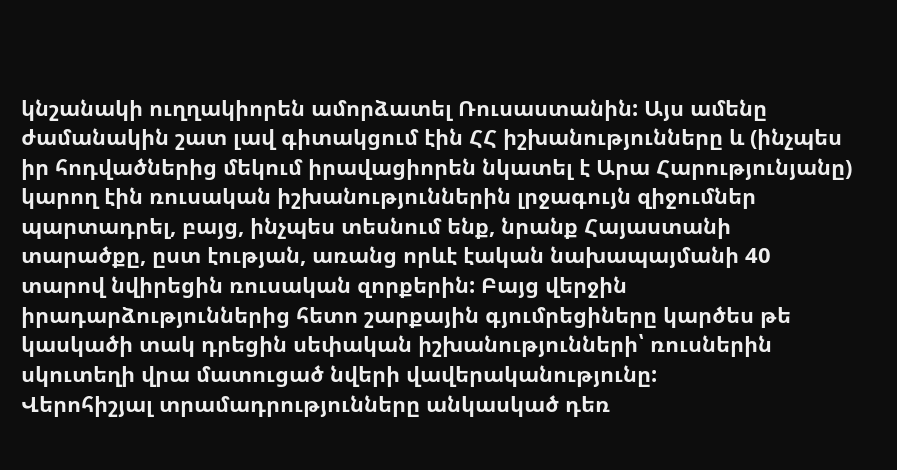կնշանակի ուղղակիորեն ամորձատել Ռուսաստանին: Այս ամենը ժամանակին շատ լավ գիտակցում էին ՀՀ իշխանությունները և (ինչպես իր հոդվածներից մեկում իրավացիորեն նկատել է Արա Հարությունյանը) կարող էին ռուսական իշխանություններին լրջագույն զիջումներ պարտադրել, բայց, ինչպես տեսնում ենք, նրանք Հայաստանի տարածքը, ըստ էության, առանց որևէ էական նախապայմանի 40 տարով նվիրեցին ռուսական զորքերին: Բայց վերջին իրադարձություններից հետո շարքային գյումրեցիները կարծես թե կասկածի տակ դրեցին սեփական իշխանությունների՝ ռուսներին սկուտեղի վրա մատուցած նվերի վավերականությունը:
Վերոհիշյալ տրամադրությունները անկասկած դեռ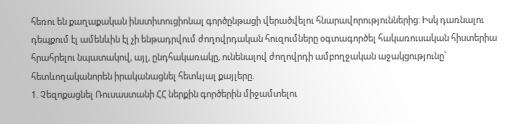հեռու են քաղաքական ինստիտուցիոնալ գործընթացի վերածվելու հնարավորություններից: Իսկ դառնալու դեպքում էլ ամենևին էլ չի ենթադրվում ժողովրդական հուզումները օգտագործել հակառուսական հիստերիա հրահրելու նպատակով, այլ, ընդհակառակը, ունենալով ժողովրդի ամբողջական աջակցությունը՝ հետևողականորեն իրականացնել հետևյալ քայլերը.
1. Չեզոքացնել Ռուսաստանի ՀՀ ներքին գործերին միջամտելու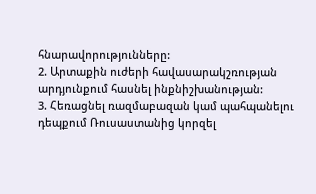հնարավորությունները:
2. Արտաքին ուժերի հավասարակշռության արդյունքում հասնել ինքնիշխանության:
3. Հեռացնել ռազմաբազան կամ պահպանելու դեպքում Ռուսաստանից կորզել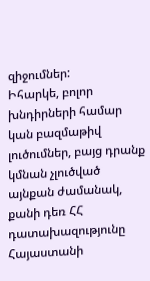զիջումներ:
Իհարկե, բոլոր խնդիրների համար կան բազմաթիվ լուծումներ, բայց դրանք կմնան չլուծված այնքան ժամանակ, քանի դեռ ՀՀ դատախազությունը Հայաստանի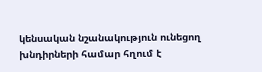կենսական նշանակություն ունեցող խնդիրների համար հղում է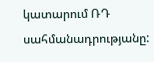կատարում ՌԴ սահմանադրությանը: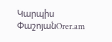Կարպիս ՓաշոյանOrer.am